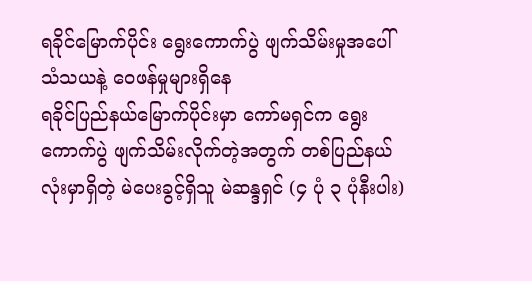ရခိုင်မြောက်ပိုင်း ရွေးကောက်ပွဲ ဖျက်သိမ်းမှုအပေါ် သံသယနဲ့ ဝေဖန်မှုများရှိနေ
ရခိုင်ပြည်နယ်မြောက်ပိုင်းမှာ ကော်မရှင်က ရွေးကောက်ပွဲ ဖျက်သိမ်းလိုက်တဲ့အတွက် တစ်ပြည်နယ်လုံးမှာရှိတဲ့ မဲပေးခွင့်ရှိသူ မဲဆန္ဒရှင် (၄ ပုံ ၃ ပုံနီးပါး)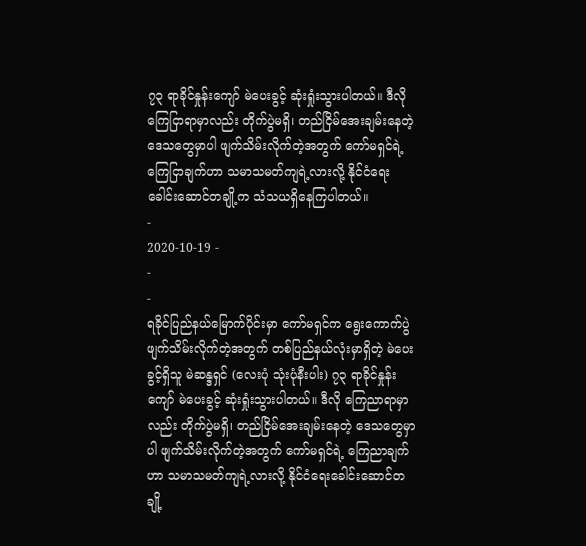၇၃ ရာခိုင်နှုန်းကျော် မဲပေးခွင့် ဆုံးရှုံးသွားပါတယ်။ ဒီလိုကြေငြာရာမှာလည်း တိုက်ပွဲမရှိ၊ တည်ငြိမ်အေးချမ်းနေတဲ့ ဒေသတွေမှာပါ ဖျက်သိမ်းလိုက်တဲ့အတွက် ကော်မရှင်ရဲ့ ကြေငြာချက်ဟာ သမာသမတ်ကျရဲ့လားလို့ နိုင်ငံရေးခေါင်းဆောင်တချို့က သံသယရှိနေကြပါတယ်။
-
2020-10-19 -
-
-
ရခိုင်ပြည်နယ်မြောက်ပိုင်းမှာ ကော်မရှင်က ရွေးကောက်ပွဲ ဖျက်သိမ်းလိုက်တဲ့အတွက် တစ်ပြည်နယ်လုံးမှာရှိတဲ့ မဲပေးခွင့်ရှိသူ မဲဆန္ဒရှင် (လေးပုံ သုံးပုံနီးပါး) ၇၃ ရာခိုင်နှုန်းကျော် မဲပေးခွင့် ဆုံးရှုံးသွားပါတယ်။ ဒီလို ကြေညာရာမှာလည်း တိုက်ပွဲမရှိ၊ တည်ငြိမ်အေးချမ်းနေတဲ့ ဒေသတွေမှာပါ ဖျက်သိမ်းလိုက်တဲ့အတွက် ကော်မရှင်ရဲ့ ကြေညာချက်ဟာ သမာသမတ်ကျရဲ့လားလို့ နိုင်ငံရေးခေါင်းဆောင်တချို့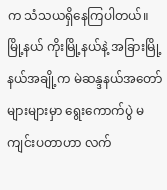က သံသယရှိနေကြပါတယ်။
မြို့နယ် ကိုးမြို့နယ်နဲ့ အခြားမြို့နယ်အချို့က မဲဆန္ဒနယ်အတော်များများမှာ ရွေးကောက်ပွဲ မကျင်းပတာဟာ လက်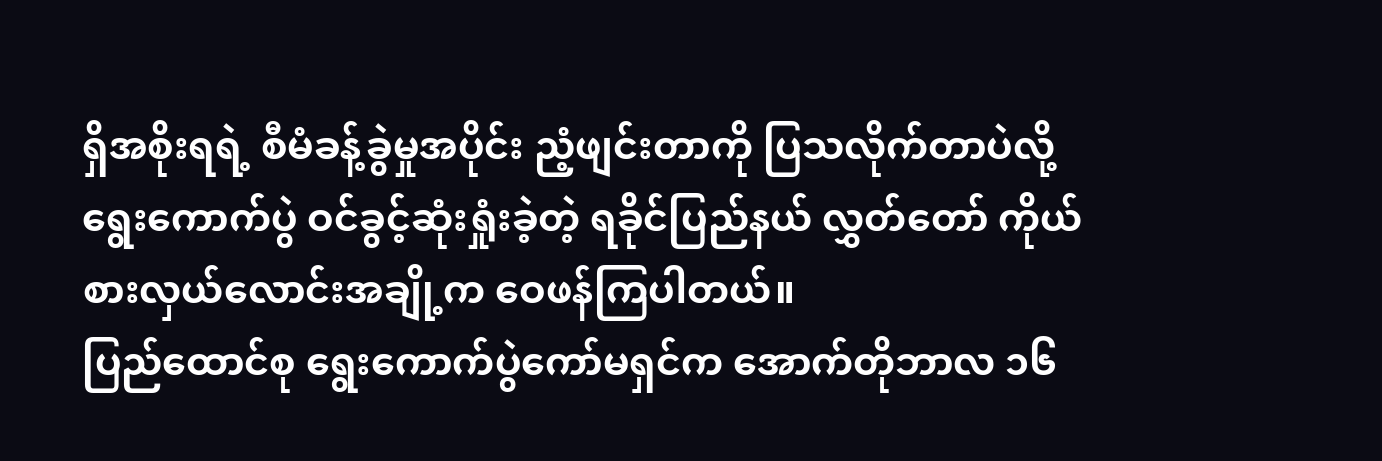ရှိအစိုးရရဲ့ စီမံခန့်ခွဲမှုအပိုင်း ညံ့ဖျင်းတာကို ပြသလိုက်တာပဲလို့ ရွေးကောက်ပွဲ ဝင်ခွင့်ဆုံးရှုံးခဲ့တဲ့ ရခိုင်ပြည်နယ် လွှတ်တော် ကိုယ်စားလှယ်လောင်းအချို့က ဝေဖန်ကြပါတယ်။
ပြည်ထောင်စု ရွေးကောက်ပွဲကော်မရှင်က အောက်တိုဘာလ ၁၆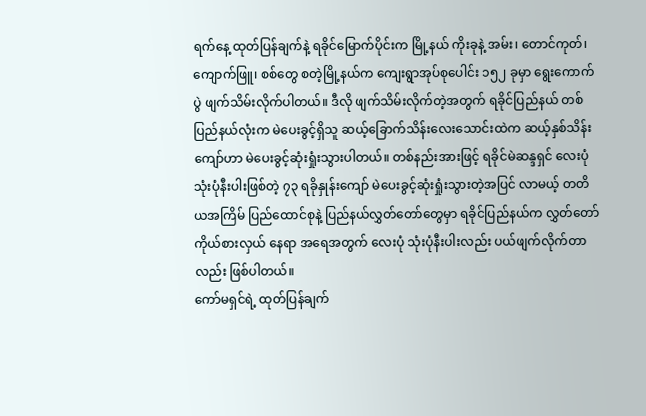ရက်နေ့ ထုတ်ပြန်ချက်နဲ့ ရခိုင်မြောက်ပိုင်းက မြို့နယ် ကိုးခုနဲ့ အမ်း၊ တောင်ကုတ်၊ ကျောက်ဖြူ၊ စစ်တွေ စတဲ့မြို့နယ်က ကျေးရွာအုပ်စုပေါင်း ၁၅၂ ခုမှာ ရွေးကောက်ပွဲ ဖျက်သိမ်းလိုက်ပါတယ်။ ဒီလို ဖျက်သိမ်းလိုက်တဲ့အတွက် ရခိုင်ပြည်နယ် တစ်ပြည်နယ်လုံးက မဲပေးခွင့်ရှိသူ ဆယ့်ခြောက်သိန်းလေးသောင်းထဲက ဆယ့်နှစ်သိန်းကျော်ဟာ မဲပေးခွင့်ဆုံးရှုံးသွားပါတယ်။ တစ်နည်းအားဖြင့် ရခိုင်မဲဆန္ဒရှင် လေးပုံ သုံးပုံနီးပါးဖြစ်တဲ့ ၇၃ ရခိုနှုန်းကျော် မဲပေးခွင့်ဆုံးရှုံးသွားတဲ့အပြင် လာမယ့် တတိယအကြိမ် ပြည်ထောင်စုနဲ့ ပြည်နယ်လွှတ်တော်တွေမှာ ရခိုင်ပြည်နယ်က လွှတ်တော် ကိုယ်စားလှယ် နေရာ အရေအတွက် လေးပုံ သုံးပုံနီးပါးလည်း ပယ်ဖျက်လိုက်တာလည်း ဖြစ်ပါတယ်။
ကော်မရှင်ရဲ့ ထုတ်ပြန်ချက်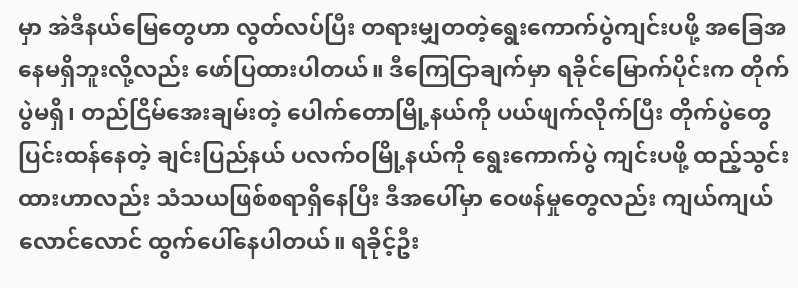မှာ အဲဒီနယ်မြေတွေဟာ လွတ်လပ်ပြီး တရားမျှတတဲ့ရွေးကောက်ပွဲကျင်းပဖို့ အခြေအနေမရှိဘူးလို့လည်း ဖော်ပြထားပါတယ်။ ဒီကြေငြာချက်မှာ ရခိုင်မြောက်ပိုင်းက တိုက်ပွဲမရှိ၊ တည်ငြိမ်အေးချမ်းတဲ့ ပေါက်တောမြို့နယ်ကို ပယ်ဖျက်လိုက်ပြီး တိုက်ပွဲတွေပြင်းထန်နေတဲ့ ချင်းပြည်နယ် ပလက်ဝမြို့နယ်ကို ရွေးကောက်ပွဲ ကျင်းပဖို့ ထည့်သွင်းထားဟာလည်း သံသယဖြစ်စရာရှိနေပြီး ဒီအပေါ်မှာ ဝေဖန်မှုတွေလည်း ကျယ်ကျယ်လောင်လောင် ထွက်ပေါ်နေပါတယ်။ ရခိုင့်ဦး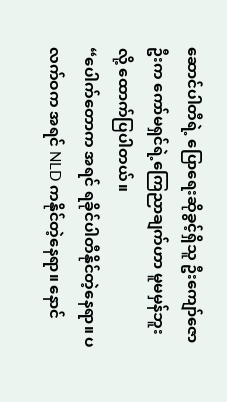ဆောင်ပါတီရဲ့ ပြောရေးဆိုခွင့်ရှိသူ ဦးကျော်ဇောဦးက ကော်မရှင်ရဲ့ကြေညာချက်ဟာ မူမမှန်ဘူးလို့ ထောက်ပြပါတယ်။
“ပေါက်တောက အရင် ရခိုင်ပါတီနိုင်တဲ့နေရာ။ ပလက်ဝက အရင် NLD ကနိုင်တဲ့နေရာ။ နောင်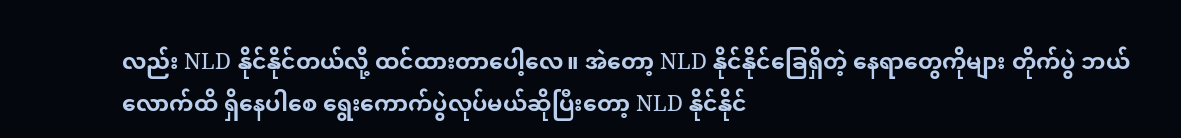လည်း NLD နိုင်နိုင်တယ်လို့ ထင်ထားတာပေါ့လေ။ အဲတော့ NLD နိုင်နိုင်ခြေရှိတဲ့ နေရာတွေကိုများ တိုက်ပွဲ ဘယ်လောက်ထိ ရှိနေပါစေ ရွေးကောက်ပွဲလုပ်မယ်ဆိုပြီးတော့ NLD နိုင်နိုင်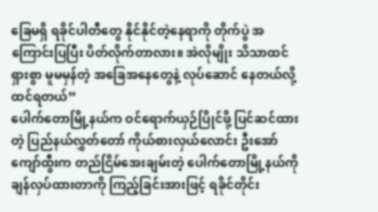ခြေမရှိ ရခိုင်ပါတီတွေ နိုင်နိုင်တဲ့နေရာကို တိုက်ပွဲ အကြောင်းပြပြီး ပိတ်လိုက်တာလား။ အဲလိုမျိုး သိသာထင်ရှားစွာ မူမမှန်တဲ့ အခြေအနေတွေနဲ့ လုပ်ဆောင် နေတယ်လို့ ထင်ရတယ်”
ပေါက်တောမြို့နယ်က ဝင်ရောက်ယှဉ်ပြိုင်ဖို့ ပြင်ဆင်ထားတဲ့ ပြည်နယ်လွှတ်တော် ကိုယ်စားလှယ်လောင်း ဦးအော်ကျော်ထွီးက တည်ငြိမ်အေးချမ်းတဲ့ ပေါက်တောမြို့နယ်ကို ချန်လှပ်ထားတာကို ကြည့်ခြင်းအားဖြင့် ရခိုင်တိုင်း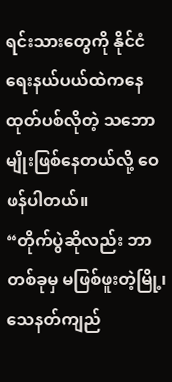ရင်းသားတွေကို နိုင်ငံရေးနယ်ပယ်ထဲကနေ ထုတ်ပစ်လိုတဲ့ သဘောမျိုးဖြစ်နေတယ်လို့ ဝေဖန်ပါတယ်။
“တိုက်ပွဲဆိုလည်း ဘာတစ်ခုမှ မဖြစ်ဖူးတဲ့မြို့၊ သေနတ်ကျည်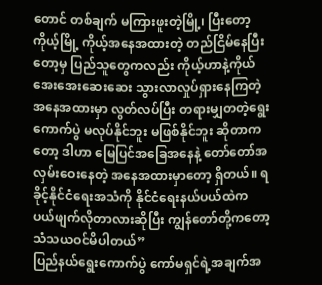တောင် တစ်ချက် မကြားဖူးတဲ့မြို့၊ ပြီးတော့ ကိုယ့်မြို့ ကိုယ့်အနေအထားတဲ့ တည်ငြိမ်နေပြီးတော့မှ ပြည်သူတွေကလည်း ကိုယ့်ဟာနဲ့ကိုယ် အေးအေးဆေးဆေး သွားလာလှုပ်ရှားနေကြတဲ့ အနေအထားမှာ လွတ်လပ်ပြီး တရားမျှတတဲ့ရွေးကောက်ပွဲ မလုပ်နိုင်ဘူး မဖြစ်နိုင်ဘူး ဆိုတာကတော့ ဒါဟာ မြေပြင်အခြေအနေနဲ့ တော်တော်အလှမ်းဝေးနေတဲ့ အနေအထားမှာတော့ ရှိတယ်။ ရခိုင့်နိုင်ငံရေးအသံကို နိုင်ငံရေးနယ်ပယ်ထဲက ပယ်ဖျက်လိုတာလားဆိုပြီး ကျွန်တော်တို့ကတော့ သံသယဝင်မိပါတယ်”
ပြည်နယ်ရွေးကောက်ပွဲ ကော်မရှင်ရဲ့အချက်အ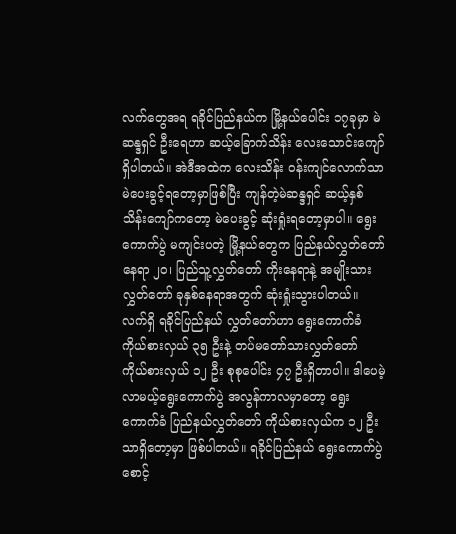လက်တွေအရ ရခိုင်ပြည်နယ်က မြို့နယ်ပေါင်း ၁၇ခုမှာ မဲဆန္ဒရှင် ဦးရေဟာ ဆယ့်ခြောက်သိန်း လေးသောင်းကျော် ရှိပါတယ်။ အဲဒီအထဲက လေးသိန်း ဝန်းကျင်လောက်သာ မဲပေးခွင့်ရတော့မှာဖြစ်ပြီး ကျန်တဲ့မဲဆန္ဒရှင် ဆယ့်နှစ်သိန်းကျော်ကတော့ မဲပေးခွင့် ဆုံးရှုံးရတော့မှာပါ။ ရွေးကောက်ပွဲ မကျင်းပတဲ့ မြို့နယ်တွေက ပြည်နယ်လွှတ်တော်နေရာ ၂၀၊ ပြည်သူ့လွှတ်တော် ကိုးနေရာနဲ့ အမျိုးသားလွှတ်တော် ခုနှစ်နေရာအတွက် ဆုံးရှုံးသွားပါတယ်။ လက်ရှိ ရခိုင်ပြည်နယ် လွှတ်တော်ဟာ ရွေးကောက်ခံ ကိုယ်စားလှယ် ၃၅ ဦးနဲ့ တပ်မတော်သားလွှတ်တော် ကိုယ်စားလှယ် ၁၂ ဦး စုစုပေါင်း ၄၇ ဦးရှိတာပါ။ ဒါပေမဲ့ လာမယ့်ရွေးကောက်ပွဲ အလွန်ကာလမှာတော့ ရွေးကောက်ခံ ပြည်နယ်လွှတ်တော် ကိုယ်စားလှယ်က ၁၂ ဦးသာရှိတော့မှာ ဖြစ်ပါတယ်။ ရခိုင်ပြည်နယ် ရွေးကောက်ပွဲ စောင့်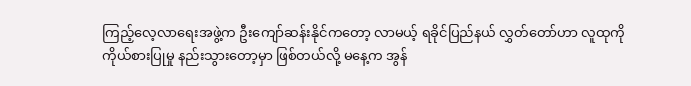ကြည့်လေ့လာရေးအဖွဲ့က ဦးကျော်ဆန်းနိုင်ကတော့ လာမယ့် ရခိုင်ပြည်နယ် လွှတ်တော်ဟာ လူထုကို ကိုယ်စားပြုမှု နည်းသွားတော့မှာ ဖြစ်တယ်လို့ မနေ့က အွန်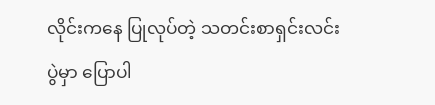လိုင်းကနေ ပြုလုပ်တဲ့ သတင်းစာရှင်းလင်းပွဲမှာ ပြောပါ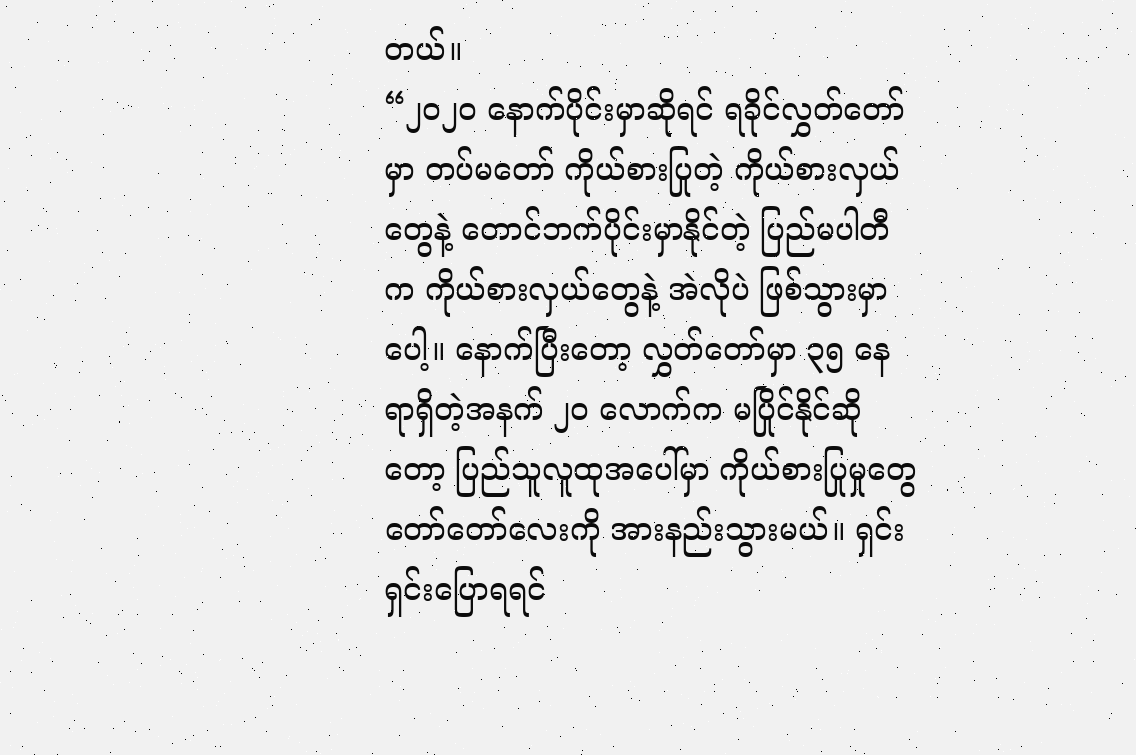တယ်။
“၂၀၂၀ နောက်ပိုင်းမှာဆိုရင် ရခိုင်လွှတ်တော်မှာ တပ်မတော် ကိုယ်စားပြုတဲ့ ကိုယ်စားလှယ်တွေနဲ့ တောင်ဘက်ပိုင်းမှာနိုင်တဲ့ ပြည်မပါတီက ကိုယ်စားလှယ်တွေနဲ့ အဲလိုပဲ ဖြစ်သွားမှာပေါ့။ နောက်ပြီးတော့ လွှတ်တော်မှာ ၃၅ နေရာရှိတဲ့အနက် ၂၀ လောက်က မပြိုင်နိုင်ဆိုတော့ ပြည်သူလူထုအပေါ်မှာ ကိုယ်စားပြုမှုတွေ တော်တော်လေးကို အားနည်းသွားမယ်။ ရှင်းရှင်းပြောရရင်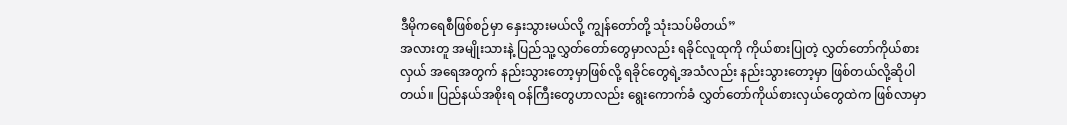ဒီမိုကရေစီဖြစ်စဉ်မှာ နှေးသွားမယ်လို့ ကျွန်တော်တို့ သုံးသပ်မိတယ်”
အလားတူ အမျိုးသားနဲ့ ပြည်သူ့လွှတ်တော်တွေမှာလည်း ရခိုင်လူထုကို ကိုယ်စားပြုတဲ့ လွှတ်တော်ကိုယ်စားလှယ် အရေအတွက် နည်းသွားတော့မှာဖြစ်လို့ ရခိုင်တွေရဲ့အသံလည်း နည်းသွားတော့မှာ ဖြစ်တယ်လို့ဆိုပါတယ်။ ပြည်နယ်အစိုးရ ဝန်ကြီးတွေဟာလည်း ရွေးကောက်ခံ လွှတ်တော်ကိုယ်စားလှယ်တွေထဲက ဖြစ်လာမှာ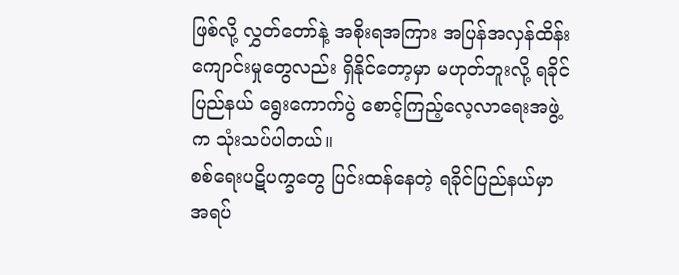ဖြစ်လို့ လွှတ်တော်နဲ့ အစိုးရအကြား အပြန်အလှန်ထိန်းကျောင်းမှုတွေလည်း ရှိနိုင်တော့မှာ မဟုတ်ဘူးလို့ ရခိုင်ပြည်နယ် ရွေးကောက်ပွဲ စောင့်ကြည့်လေ့လာရေးအဖွဲ့က သုံးသပ်ပါတယ်။
စစ်ရေးပဋိပက္ခတွေ ပြင်းထန်နေတဲ့ ရခိုင်ပြည်နယ်မှာ အရပ်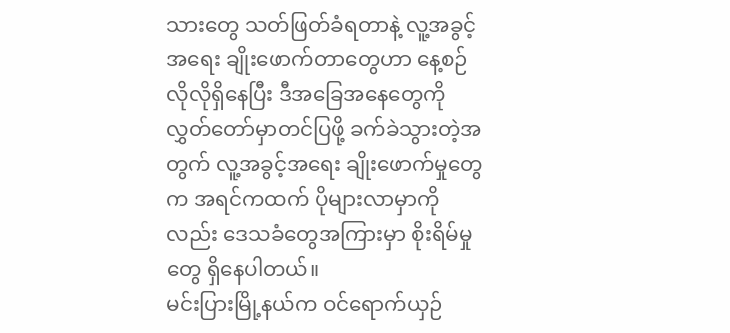သားတွေ သတ်ဖြတ်ခံရတာနဲ့ လူ့အခွင့်အရေး ချိုးဖောက်တာတွေဟာ နေ့စဉ်လိုလိုရှိနေပြီး ဒီအခြေအနေတွေကို လွှတ်တော်မှာတင်ပြဖို့ ခက်ခဲသွားတဲ့အတွက် လူ့အခွင့်အရေး ချိုးဖောက်မှုတွေက အရင်ကထက် ပိုများလာမှာကိုလည်း ဒေသခံတွေအကြားမှာ စိုးရိမ်မှုတွေ ရှိနေပါတယ်။
မင်းပြားမြို့နယ်က ဝင်ရောက်ယှဉ်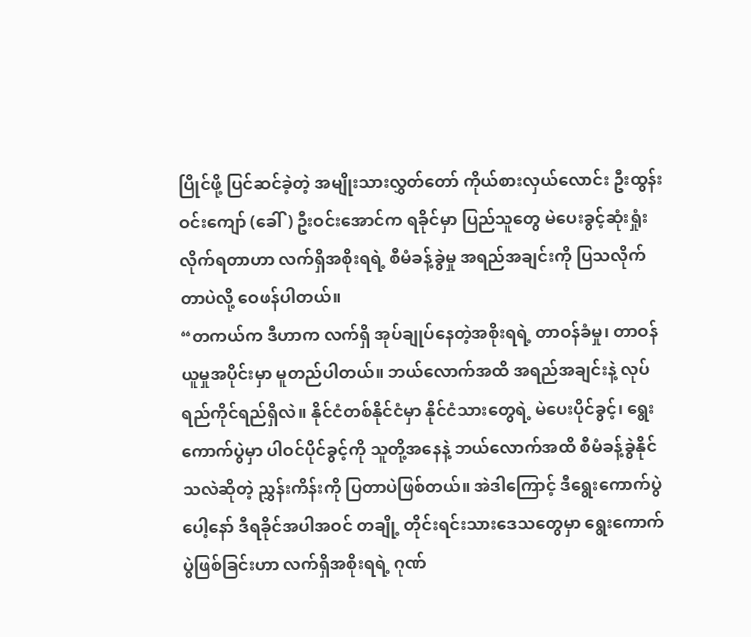ပြိုင်ဖို့ ပြင်ဆင်ခဲ့တဲ့ အမျိုးသားလွှတ်တော် ကိုယ်စားလှယ်လောင်း ဦးထွန်းဝင်းကျော် (ခေါ်) ဦးဝင်းအောင်က ရခိုင်မှာ ပြည်သူတွေ မဲပေးခွင့်ဆုံးရှုံးလိုက်ရတာဟာ လက်ရှိအစိုးရရဲ့ စီမံခန့်ခွဲမှု အရည်အချင်းကို ပြသလိုက်တာပဲလို့ ဝေဖန်ပါတယ်။
“တကယ်က ဒီဟာက လက်ရှိ အုပ်ချုပ်နေတဲ့အစိုးရရဲ့ တာဝန်ခံမှု၊ တာဝန်ယူမှုအပိုင်းမှာ မူတည်ပါတယ်။ ဘယ်လောက်အထိ အရည်အချင်းနဲ့ လုပ်ရည်ကိုင်ရည်ရှိလဲ။ နိုင်ငံတစ်နိုင်ငံမှာ နိုင်ငံသားတွေရဲ့ မဲပေးပိုင်ခွင့်၊ ရွေးကောက်ပွဲမှာ ပါဝင်ပိုင်ခွင့်ကို သူတို့အနေနဲ့ ဘယ်လောက်အထိ စီမံခန့်ခွဲနိုင်သလဲဆိုတဲ့ ညွှန်းကိန်းကို ပြတာပဲဖြစ်တယ်။ အဲဒါကြောင့် ဒီရွေးကောက်ပွဲပေါ့နော် ဒီရခိုင်အပါအဝင် တချို့ တိုင်းရင်းသားဒေသတွေမှာ ရွေးကောက်ပွဲဖြစ်ခြင်းဟာ လက်ရှိအစိုးရရဲ့ ဂုဏ်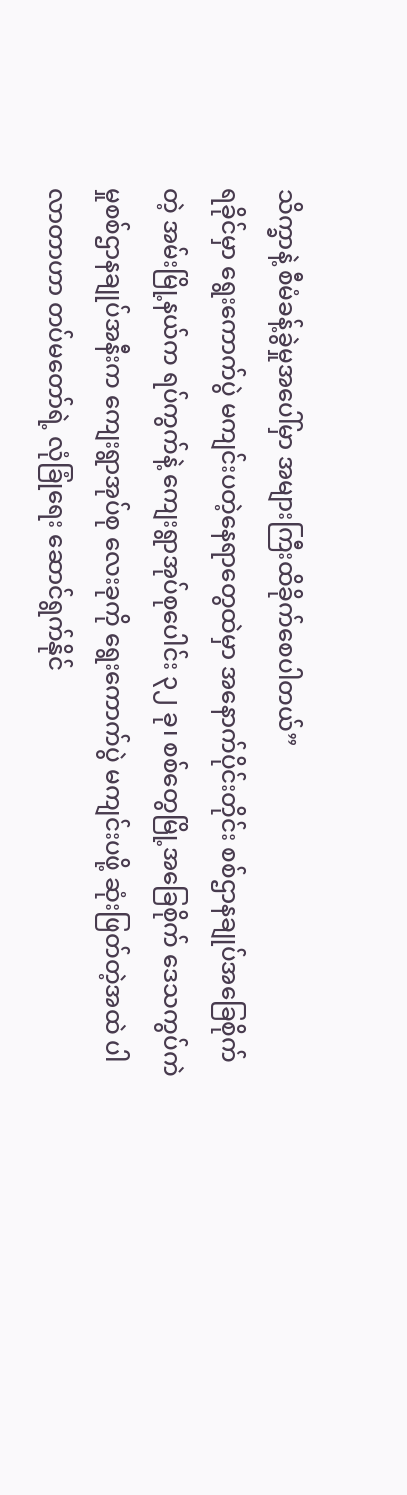သိက္ခာနဲ့ စီမံခန့်ခွဲမှုအပေါ်မှာ အများကြီးထိခိုက်စေပါတယ်”
ရခိုင်မှာ ရွေးကောက်ပွဲ မကျင်းပတဲ့နေရာတွေထဲမှာ အနောက်ပိုင်းတိုင်း စစ်ဌာနချုပ်အခြေစိုက်တဲ့ အမ်းမြို့နယ်က ရပ်ကွက်နဲ့ ကျေးရွာအုပ်စုပေါင်း ၃၂ ခု၊ စစ်တွေမြို့အခြေစိုက် ဒေသကွပ်ကဲမှုစစ်ဌာနချုပ်အနီးက ကျေးရွာအုပ်စု လေးခုကို ရွေးကောက်ပွဲ မကျင်းပဖို့ ဆုံးဖြတ်တဲ့အထဲ ပါလာတာဟာ တပ်မတော်ရဲ့ လုံခြုံရေး ဆောင်ရွက်နိုင်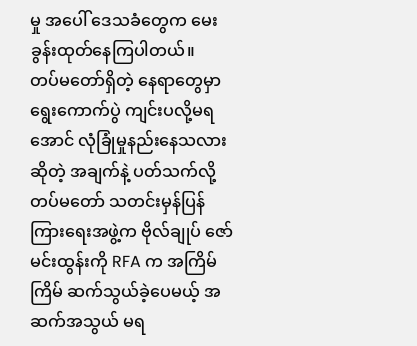မှု အပေါ် ဒေသခံတွေက မေးခွန်းထုတ်နေကြပါတယ်။
တပ်မတော်ရှိတဲ့ နေရာတွေမှာ ရွေးကောက်ပွဲ ကျင်းပလို့မရအောင် လုံခြုံမှုနည်းနေသလားဆိုတဲ့ အချက်နဲ့ ပတ်သက်လို့ တပ်မတော် သတင်းမှန်ပြန်ကြားရေးအဖွဲ့က ဗိုလ်ချုပ် ဇော်မင်းထွန်းကို RFA က အကြိမ်ကြိမ် ဆက်သွယ်ခဲ့ပေမယ့် အဆက်အသွယ် မရ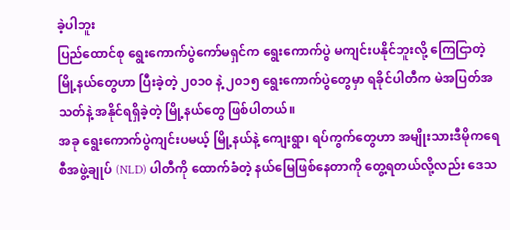ခဲ့ပါဘူး
ပြည်ထောင်စု ရွေးကောက်ပွဲကော်မရှင်က ရွေးကောက်ပွဲ မကျင်းပနိုင်ဘူးလို့ ကြေငြာတဲ့ မြို့နယ်တွေဟာ ပြီးခဲ့တဲ့ ၂၀၁၀ နဲ့ ၂၀၁၅ ရွေးကောက်ပွဲတွေမှာ ရခိုင်ပါတီက မဲအပြတ်အသတ်နဲ့ အနိုင်ရရှိခဲ့တဲ့ မြို့နယ်တွေ ဖြစ်ပါတယ်။
အခု ရွေးကောက်ပွဲကျင်းပမယ့် မြို့နယ်နဲ့ ကျေးရွာ၊ ရပ်ကွက်တွေဟာ အမျိုးသားဒီမိုကရေစီအဖွဲ့ချုပ် (NLD) ပါတီကို ထောက်ခံတဲ့ နယ်မြေဖြစ်နေတာကို တွေ့ရတယ်လို့လည်း ဒေသ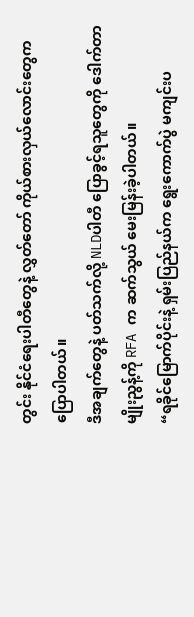တွင်း နိုင်ငံရေးပါတီတွေနဲ့ လွှတ်တော် ကိုယ်စားလှယ်လောင်းတွေက ပြောပါတယ်။
ဒီအချက်တွေနဲ့ ပတ်သက်လို့ NLDပါတီ ပြောခွင့်ရသူတွေကို ဒေါက်တာမျိုးညွန့်ကို RFA က ဆက်သွယ် မေးမြန်းခဲ့ပါတယ်။
“ရခိုင်မြောက်ပိုင်းနဲ့ ရှမ်းပြည်နယ်က ရွေးကောက်ပွဲ မကျင်းပ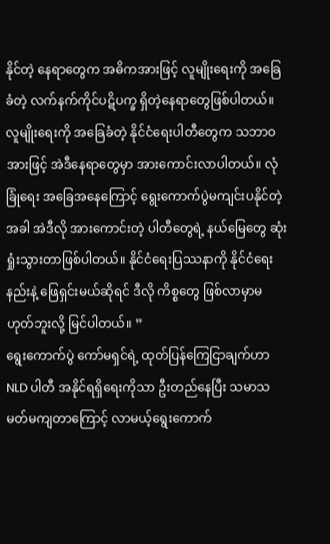နိုင်တဲ့ နေရာတွေက အဓိကအားဖြင့် လူမျိုးရေးကို အခြေခံတဲ့ လက်နက်ကိုင်ပဋိပက္ခ ရှိတဲ့နေရာတွေဖြစ်ပါတယ်။ လူမျိုးရေးကို အခြေခံတဲ့ နိုင်ငံရေးပါတီတွေက သဘာဝအားဖြင့် အဲဒီနေရာတွေမှာ အားကောင်းလာပါတယ်။ လုံခြုံရေး အခြေအနေကြောင့် ရွေးကောက်ပွဲမကျင်းပနိုင်တဲ့အခါ အဲဒီလို အားကောင်းတဲ့ ပါတီတွေရဲ့ နယ်မြေတွေ ဆုံးရှုံးသွားတာဖြစ်ပါတယ်။ နိုင်ငံရေးပြဿနာကို နိုင်ငံရေးနည်းနဲ့ ဖြေရှင်းမယ်ဆိုရင် ဒီလို ကိစ္စတွေ ဖြစ်လာမှာမဟုတ်ဘူးလို့ မြင်ပါတယ်။ ”
ရွေးကောက်ပွဲ ကော်မရှင်ရဲ့ ထုတ်ပြန်ကြေငြာချက်ဟာ NLD ပါတီ အနိုင်ရရှိရေးကိုသာ ဦးတည်နေပြီး သမာသမတ်မကျတာကြောင့် လာမယ့်ရွေးကောက်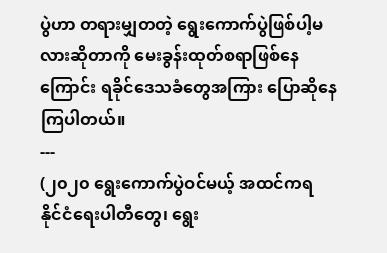ပွဲဟာ တရားမျှတတဲ့ ရွေးကောက်ပွဲဖြစ်ပါ့မလားဆိုတာကို မေးခွန်းထုတ်စရာဖြစ်နေကြောင်း ရခိုင်ဒေသခံတွေအကြား ပြောဆိုနေကြပါတယ်။
---
(၂၀၂၀ ရွေးကောက်ပွဲဝင်မယ့် အထင်ကရ နိုင်ငံရေးပါတီတွေ၊ ရွေး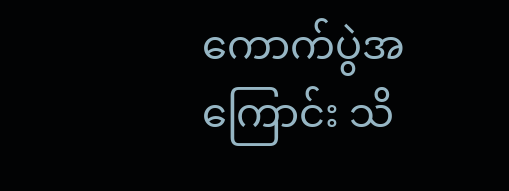ကောက်ပွဲအကြောင်း သိ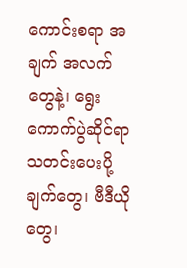ကောင်းစရာ အချက် အလက်တွေနဲ့၊ ရွေးကောက်ပွဲဆိုင်ရာ သတင်းပေးပို့ချက်တွေ၊ ဗီဒီယိုတွေ၊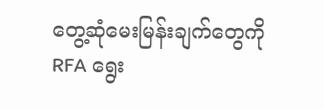တွေ့ဆုံမေးမြန်းချက်တွေကို RFA ရွေး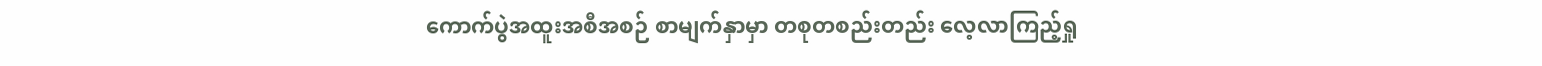ကောက်ပွဲအထူးအစီအစဉ် စာမျက်နှာမှာ တစုတစည်းတည်း လေ့လာကြည့်ရှု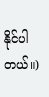နိုင်ပါတယ်။)